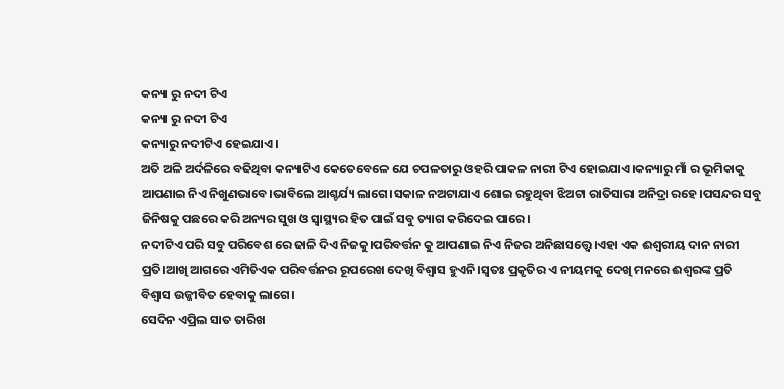କନ୍ୟା ରୁ ନଦୀ ଟିଏ
କନ୍ୟା ରୁ ନଦୀ ଟିଏ
କନ୍ୟାରୁ ନଦୀଟିଏ ହେଇଯାଏ।
ଅତି ଅଳି ଅର୍ଦଳିରେ ବଢିଥିବା କନ୍ୟାଟିଏ କେତେବେଳେ ଯେ ଚପଳତାରୁ ଓହରି ପାକଳ ନାରୀ ଟିଏ ହୋଇଯାଏ।କନ୍ୟାରୁ ମାଁ ର ଭୂମିକାକୁ ଆପଣାଇ ନିଏ ନିଖୁଣଭାବେ।ଭାବିଲେ ଆଶ୍ଚର୍ଯ୍ୟ ଲାଗେ।ସକାଳ ନଅଟାଯାଏ ଶୋଇ ରହୁଥିବା ଝିଅଟା ରାତିସାରା ଅନିଦ୍ରା ରହେ।ପସନ୍ଦର ସବୁ ଜିନିଷକୁ ପଛରେ କରି ଅନ୍ୟର ସୁଖ ଓ ସ୍ବାସ୍ଥ୍ୟର ହିତ ପାଇଁ ସବୁ ତ୍ୟାଗ କରିଦେଇ ପାରେ।
ନଦୀଟିଏ ପରି ସବୁ ପରିବେଶ ରେ ଢାଳି ଦିଏ ନିଜକୁ।ପରିବର୍ତ୍ତନ କୁ ଆପଣାଇ ନିଏ ନିଜର ଅନିଛାସତ୍ତ୍ବେ।ଏହା ଏକ ଈଶ୍ବରୀୟ ଦାନ ନାରୀ ପ୍ରତି।ଆଖି ଆଗରେ ଏମିତିଏକ ପରିବର୍ତ୍ତନର ରୂପରେଖ ଦେଖି ବିଶ୍ବାସ ହୁଏନି।ସ୍ବତଃ ପ୍ରକୃତିର ଏ ନୀୟମକୁ ଦେଖି ମନରେ ଈଶ୍ବରଙ୍କ ପ୍ରତି
ବିଶ୍ବାସ ଉଜ୍ଜୀବିତ ହେବାକୁ ଲାଗେ।
ସେଦିନ ଏପ୍ରିଲ ସାତ ତାରିଖ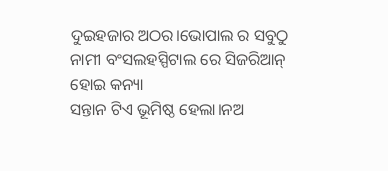ଦୁଇହଜାର ଅଠର।ଭୋପାଲ ର ସବୁଠୁ ନାମୀ ବଂସଲହସ୍ପିଟାଲ ରେ ସିଜରିଆନ୍ ହୋଇ କନ୍ୟା
ସନ୍ତାନ ଟିଏ ଭୂମିଷ୍ଠ ହେଲା।ନଅ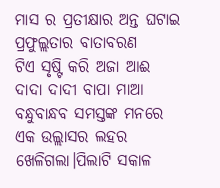ମାସ ର ପ୍ରତୀକ୍ଷାର ଅନ୍ତ ଘଟାଇ ପ୍ରଫୁଲ୍ଲତାର ବାତାବରଣ
ଟିଏ ସୃଷ୍ଟି କରି ଅଜା ଆଈ ଦାଦା ଦାଦୀ ବାପା ମାଆ ବନ୍ଧୁବାନ୍ଧବ ସମସ୍ତଙ୍କ ମନରେ ଏକ ଉଲ୍ଲାସର ଲହର ଖେଳିଗଲା।ପିଲାଟି ସକାଳ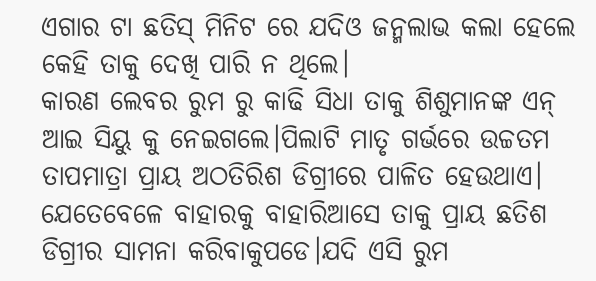ଏଗାର ଟା ଛତିସ୍ ମିନିଟ ରେ ଯଦିଓ ଜନ୍ମଲାଭ କଲା ହେଲେ କେହି ତାକୁ ଦେଖି ପାରି ନ ଥିଲେ।
କାରଣ ଲେବର ରୁମ ରୁ କାଢି ସିଧା ତାକୁ ଶିଶୁମାନଙ୍କ ଏନ୍ ଆଇ ସିୟୁ କୁ ନେଇଗଲେ।ପିଲାଟି ମାତୃ ଗର୍ଭରେ ଉଚ୍ଚତମ ତାପମାତ୍ରା ପ୍ରାୟ ଅଠତିରିଶ ଡିଗ୍ରୀରେ ପାଳିତ ହେଉଥାଏ।
ଯେତେବେଳେ ବାହାରକୁ ବାହାରିଆସେ ତାକୁ ପ୍ରାୟ ଛତିଶ ଡିଗ୍ରୀର ସାମନା କରିବାକୁପଡେ।ଯଦି ଏସି ରୁମ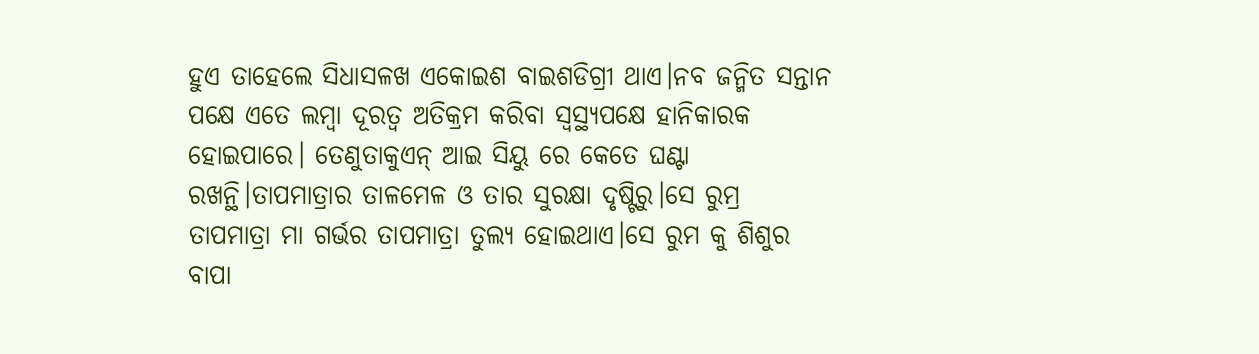ହୁଏ ତାହେଲେ ସିଧାସଳଖ ଏକୋଇଶ ବାଇଶଡିଗ୍ରୀ ଥାଏ।ନବ ଜନ୍ମିତ ସନ୍ତାନ ପକ୍ଷେ ଏତେ ଲମ୍ବା ଦୂରତ୍ବ ଅତିକ୍ରମ କରିବା ସ୍ବସ୍ଥ୍ୟପକ୍ଷେ ହାନିକାରକ ହୋଇପାରେ। ତେଣୁତାକୁଏନ୍ ଆଇ ସିୟୁ ରେ କେତେ ଘଣ୍ଟା ରଖନ୍ଥି।ତାପମାତ୍ରାର ତାଳମେଳ ଓ ତାର ସୁରକ୍ଷା ଦୃଷ୍ଟିରୁ।ସେ ରୁମ୍ର ତାପମାତ୍ରା ମା ଗର୍ଭର ତାପମାତ୍ରା ତୁଲ୍ୟ ହୋଇଥାଏ।ସେ ରୁମ କୁ ଶିଶୁର ବାପା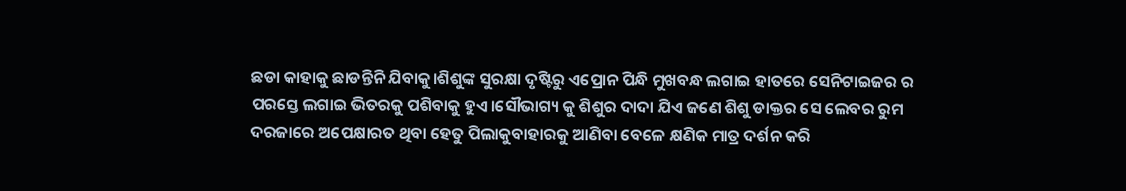ଛଡା କାହାକୁ ଛାଡନ୍ତିନି ଯିବାକୁ।ଶିଶୁଙ୍କ ସୁରକ୍ଷା ଦୃଷ୍ଟିରୁ ଏପ୍ରୋନ ପିନ୍ଧି ମୁଖବନ୍ଧ ଲଗାଇ ହାତରେ ସେନିଟାଇଜର ର ପରସ୍ତେ ଲଗାଇ ଭିତରକୁ ପଶିବାକୁ ହୁଏ।ସୌଭାଗ୍ୟ କୁ ଶିଶୁର ଦାଦା ଯିଏ ଜଣେ ଶିଶୁ ଡାକ୍ତର ସେ ଲେବର ରୁମ ଦରଜାରେ ଅପେକ୍ଷାରତ ଥିବା ହେତୁ ପିଲାକୁବାହାରକୁ ଆଣିବା ବେଳେ କ୍ଷଣିକ ମାତ୍ର ଦର୍ଶନ କରି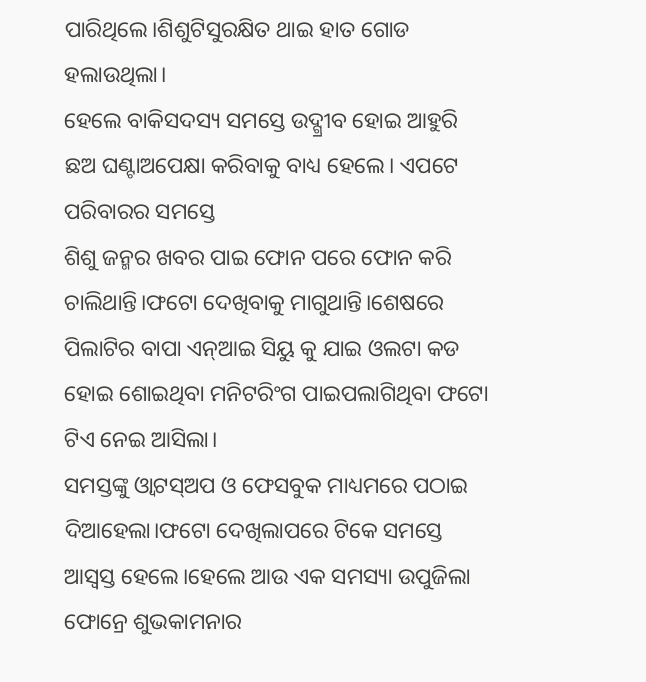ପାରିଥିଲେ।ଶିଶୁଟିସୁରକ୍ଷିତ ଥାଇ ହାତ ଗୋଡ ହଲାଉଥିଲା।
ହେଲେ ବାକିସଦସ୍ୟ ସମସ୍ତେ ଉଦ୍ଗ୍ରୀବ ହୋଇ ଆହୁରି ଛଅ ଘଣ୍ଟାଅପେକ୍ଷା କରିବାକୁ ବାଧ୍ୟ ହେଲେ। ଏପଟେ ପରିବାରର ସମସ୍ତେ
ଶିଶୁ ଜନ୍ମର ଖବର ପାଇ ଫୋନ ପରେ ଫୋନ କରି ଚାଲିଥାନ୍ତି।ଫଟୋ ଦେଖିବାକୁ ମାଗୁଥାନ୍ତି।ଶେଷରେ ପିଲାଟିର ବାପା ଏନ୍ଆଇ ସିୟୁ କୁ ଯାଇ ଓଲଟା କଡ ହୋଇ ଶୋଇଥିବା ମନିଟରିଂଗ ପାଇପଲାଗିଥିବା ଫଟୋ ଟିଏ ନେଇ ଆସିଲା।
ସମସ୍ତଙ୍କୁ ଓ୍ବାଟସ୍ଅପ ଓ ଫେସବୁକ ମାଧ୍ୟମରେ ପଠାଇ ଦିଆହେଲା।ଫଟୋ ଦେଖିଲାପରେ ଟିକେ ସମସ୍ତେ ଆସ୍ବସ୍ତ ହେଲେ।ହେଲେ ଆଉ ଏକ ସମସ୍ୟା ଉପୁଜିଲା ଫୋନ୍ରେ ଶୁଭକାମନାର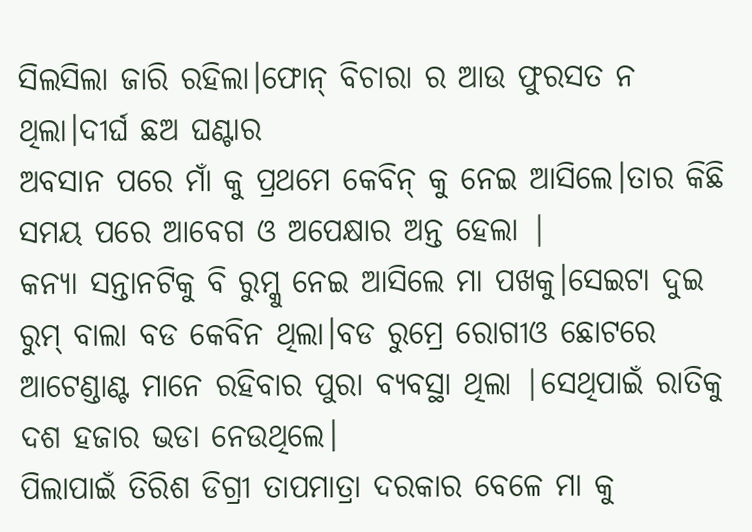ସିଲସିଲା ଜାରି ରହିଲା।ଫୋନ୍ ବିଚାରା ର ଆଉ ଫୁରସତ ନ ଥିଲା।ଦୀର୍ଘ ଛଅ ଘଣ୍ଟାର
ଅବସାନ ପରେ ମାଁ କୁ ପ୍ରଥମେ କେବିନ୍ କୁ ନେଇ ଆସିଲେ।ତାର କିଛି ସମୟ ପରେ ଆବେଗ ଓ ଅପେକ୍ଷାର ଅନ୍ତ ହେଲା |
କନ୍ୟା ସନ୍ତାନଟିକୁ ବି ରୁମ୍କୁ ନେଇ ଆସିଲେ ମା ପଖକୁ।ସେଇଟା ଦୁଇ ରୁମ୍ ବାଲା ବଡ କେବିନ ଥିଲା।ବଡ ରୁମ୍ରେ ରୋଗୀଓ ଛୋଟରେ ଆଟେଣ୍ଡାଣ୍ଟ ମାନେ ରହିବାର ପୁରା ବ୍ୟବସ୍ଥା ଥିଲା |ସେଥିପାଇଁ ରାତିକୁ ଦଶ ହଜାର ଭଡା ନେଉଥିଲେ।
ପିଲାପାଇଁ ତିରିଶ ଡିଗ୍ରୀ ତାପମାତ୍ରା ଦରକାର ବେଳେ ମା କୁ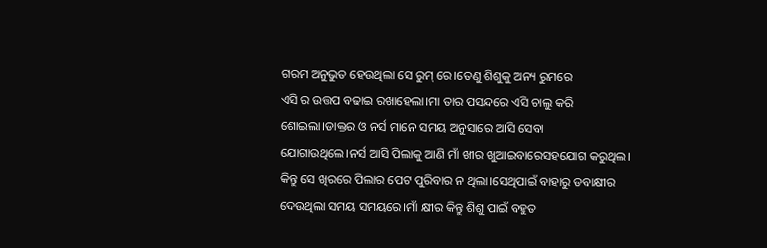ଗରମ ଅନୁଭୁତ ହେଉଥିଲା ସେ ରୁମ୍ ରେ।ତେଣୁ ଶିଶୁକୁ ଅନ୍ୟ ରୁମରେ
ଏସି ର ଉତ୍ତପ ବଢାଇ ରଖାହେଲା।ମା ତାର ପସନ୍ଦରେ ଏସି ଚାଲୁ କରି ଶୋଇଲା।ଡାକ୍ତର ଓ ନର୍ସ ମାନେ ସମୟ ଅନୁସାରେ ଆସି ସେବା
ଯୋଗାଉଥିଲେ।ନର୍ସ ଆସି ପିଲାକୁ ଆଣି ମାଁ ଖୀର ଖୁଆଇବାରେସହଯୋଗ କରୁଥିଲ।
କିନ୍ତୁ ସେ ଖିରରେ ପିଲାର ପେଟ ପୁରିବାର ନ ଥିଲା।ସେଥିପାଇଁ ବାହାରୁ ଡବାକ୍ଷୀର ଦେଉଥିଲା ସମୟ ସମୟରେ।ମାଁ କ୍ଷୀର କିନ୍ତୁ ଶିଶୁ ପାଇଁ ବହୁତ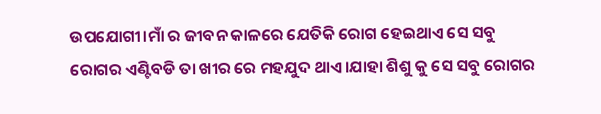ଉପଯୋଗୀ।ମାଁ ର ଜୀବନ କାଳରେ ଯେତିକି ରୋଗ ହେଇଥାଏ ସେ ସବୁ ରୋଗର ଏଣ୍ଟିବଡି ତା ଖୀର ରେ ମହଯୁଦ ଥାଏ।ଯାହା ଶିଶୁ କୁ ସେ ସବୁ ରୋଗର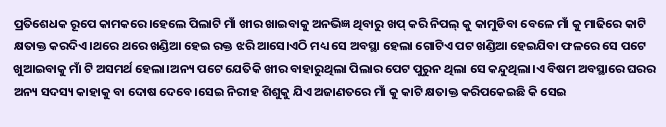ପ୍ରତିଶେଧକ ରୂପେ କାମକରେ।ହେଲେ ପିଲାଟି ମାଁ ଖୀର ଖାଇବାକୁ ଅନଭିଜ୍ଞ ଥିବାରୁ ଖପ୍ କରି ନିପଲ୍ କୁ କାମୁଡିବା ବେଳେ ମାଁ କୁ ମାଢିରେ କାଟି କ୍ଷତାକ୍ତ କରଦିଏ।ଥରେ ଥରେ ଖଣ୍ଡିଆ ହେଇ ରକ୍ତ ଝରି ଆସେ।ଏଠି ମଧ୍ୟ ସେ ଅବସ୍ଥା ହେଲା ଗୋଟିଏ ପଟ ଖଣ୍ଡିଆ ହେଇଯିବା ଫଳରେ ସେ ପଟେ ଖୁଆଇବାକୁ ମାଁ ଟି ଅସମର୍ଥ ହେଲା।ଅନ୍ୟ ପଟେ ଯେତିକି ଖୀର ବାହାରୁଥିଲା ପିଲାର ପେଟ ପୁରୁନ ଥିଲା ସେ କନ୍ଦୁଥିଲା।ଏ ବିଷମ ଅବସ୍ଥାରେ ଘରର ଅନ୍ୟ ସଦସ୍ୟ କାହାକୁ ବା ଦୋଷ ଦେବେ।ସେଇ ନିରୀହ ଶିଶୁକୁ ଯିଏ ଅଜାଣତରେ ମାଁ କୁ କାଟି କ୍ଷତାକ୍ତ କରିପକେଇଛି କି ସେଇ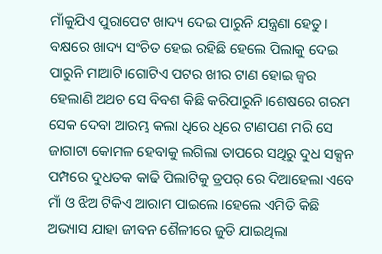ମାଁକୁଯିଏ ପୁରାପେଟ ଖାଦ୍ୟ ଦେଇ ପାରୁନି ଯନ୍ତ୍ରଣା ହେତୁ।
ବକ୍ଷରେ ଖାଦ୍ୟ ସଂଚିତ ହେଇ ରହିଛି ହେଲେ ପିଲାକୁ ଦେଇ ପାରୁନି ମାଆଟି।ଗୋଟିଏ ପଟର ଖୀର ଟାଣ ହୋଇ ଜ୍ବର ହେଲାଣି ଅଥଚ ସେ ବିବଶ କିଛି କରିପାରୁନି।ଶେଷରେ ଗରମ ସେକ ଦେବା ଆରମ୍ଭ କଲା ଧିରେ ଧିରେ ଟାଣପଣ ମରି ସେ ଜାଗାଟା କୋମଳ ହେବାକୁ ଲଗିଲା ତାପରେ ସଥିରୁ ଦୁଧ ସକ୍ସନ ପମ୍ପରେ ଦୁଧତକ କାଢି ପିଲାଟିକୁ ଡ୍ରପର୍ ରେ ଦିଆହେଲା ଏବେ ମାଁ ଓ ଝିଅ ଟିକିଏ ଆରାମ ପାଇଲେ।ହେଲେ ଏମିତି କିଛି ଅଭ୍ୟାସ ଯାହା ଜୀବନ ଶୈଳୀରେ ଜୁଡି ଯାଇଥିଲା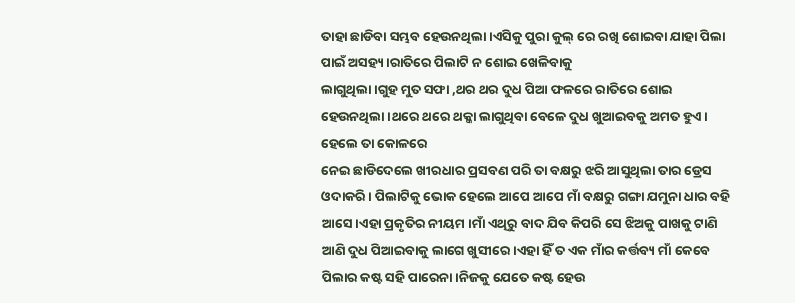ତାହା ଛାଡିବା ସମ୍ଭବ ହେଉନଥିଲା।ଏସିକୁ ପୁରା କୁଲ୍ ରେ ରଖି ଶୋଇବା ଯାହା ପିଲା ପାଇଁ ଅସହ୍ୟ।ରାତିରେ ପିଲାଟି ନ ଶୋଇ ଖେଳିବାକୁ
ଲାଗୁଥିଲା।ଗୁହ ମୁତ ସଫା ,ଥର ଥର ଦୁଧ ପିଆ ଫଳରେ ରାତିରେ ଶୋଇ ହେଉନଥିଲା।ଥରେ ଥରେ ଥକ୍କା ଲାଗୁଥିବା ବେଳେ ଦୁଧ ଖୁଆଇବକୁ ଅମତ ହୁଏ। ହେଲେ ତା କୋଳରେ
ନେଇ ଛାଡିଦେଲେ ଖୀରଧାର ପ୍ରସବଣ ପରି ତା ବକ୍ଷରୁ ଝରି ଆସୁଥିଲା ତାର ଡ୍ରେସ ଓଦାକରି। ପିଲାଟିକୁ ଭୋକ ହେଲେ ଆପେ ଆପେ ମାଁ ବକ୍ଷରୁ ଗଙ୍ଗା ଯମୁନା ଧାର ବହି ଆସେ।ଏହା ପ୍ରକୃତିର ନୀୟମ ।ମାଁ ଏଥିରୁ ବାଦ ଯିବ କିପରି ସେ ଝିଅକୁ ପାଖକୁ ଟାଣି ଆଣି ଦୁଧ ପିଆଇବାକୁ ଲାଗେ ଖୁସୀରେ।ଏହା ହିଁ ତ ଏକ ମାଁର କର୍ତ୍ତବ୍ୟ ମାଁ କେବେ ପିଲାର କଷ୍ଟ ସହି ପାରେନା।ନିଜକୁ ଯେତେ କଷ୍ଟ ହେଉ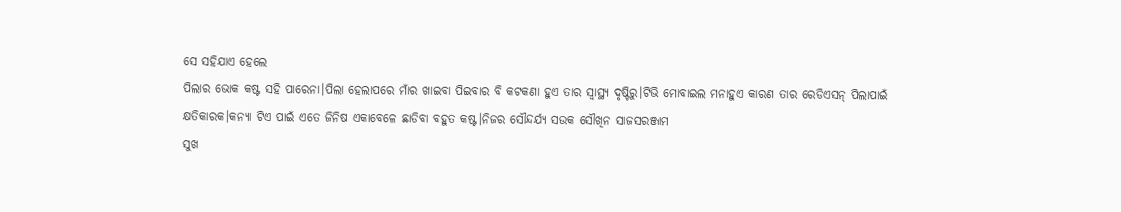ସେ ସହିଯାଏ ହେଲେ
ପିଲାର ଭୋକ କଷ୍ଟ ସହି ପାରେନା।ପିଲା ହେଲାପରେ ମାଁର ଖାଇବା ପିଇବାର ବି କଟକଣା ହୁଏ ତାର ସ୍ବାସ୍ଥ୍ୟ ଦୃଷ୍ଟିରୁ।ଟିଭି ମୋବାଇଲ ମନାହୁଏ କାରଣ ତାର ରେଡିଏସନ୍ ପିଲାପାଇଁ କ୍ଷତିକାରକ।କନ୍ୟା ଟିଏ ପାଇଁ ଏତେ ଜିନିଷ ଏକାବେଳେ ଛାଡିବା ବହୁତ କଷ୍ଟ।ନିଜର ସୌନ୍ଦର୍ଯ୍ୟ ସଉକ ସୌଖିନ ସାଜସରଞ୍ଜାମ
ସୁଖ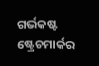ଗର୍ଭକଷ୍ଟ ଷ୍ଟ୍ରେଚମାର୍କର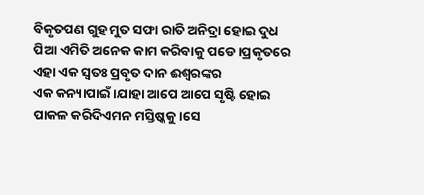ବିକୃତପଣ ଗୁହ ମୁତ ସଫା ରାତି ଅନିଦ୍ରା ହୋଇ ଦୁଧ ପିଆ ଏମିତି ଅନେକ କାମ କରିବାକୁ ପଡେ।ପ୍ରକୃତରେ ଏହା ଏକ ସ୍ବତଃ ପ୍ରବୃତ ଦାନ ଈଶ୍ବରଙ୍କର
ଏକ କନ୍ୟାପାଇଁ।ଯାହା ଆପେ ଆପେ ସୃଷ୍ଟି ହୋଇ ପାକଳ କରିଦିଏମନ ମସ୍ତିଷ୍କକୁ।ସେ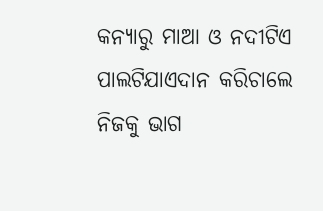କନ୍ୟାରୁ ମାଆ ଓ ନଦୀଟିଏ ପାଲଟିଯାଏଦାନ କରିଚାଲେ ନିଜକୁ ଭାଗ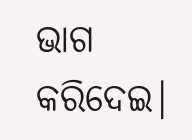ଭାଗ କରିଦେଇ|